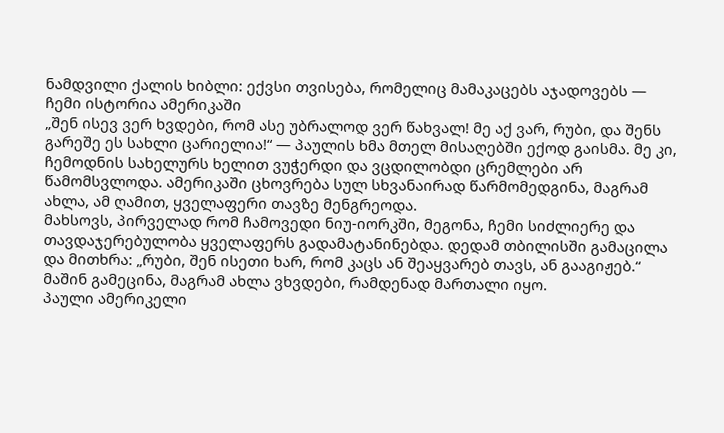ნამდვილი ქალის ხიბლი: ექვსი თვისება, რომელიც მამაკაცებს აჯადოვებს — ჩემი ისტორია ამერიკაში
„შენ ისევ ვერ ხვდები, რომ ასე უბრალოდ ვერ წახვალ! მე აქ ვარ, რუბი, და შენს გარეშე ეს სახლი ცარიელია!“ — პაულის ხმა მთელ მისაღებში ექოდ გაისმა. მე კი, ჩემოდნის სახელურს ხელით ვუჭერდი და ვცდილობდი ცრემლები არ წამომსვლოდა. ამერიკაში ცხოვრება სულ სხვანაირად წარმომედგინა, მაგრამ ახლა, ამ ღამით, ყველაფერი თავზე მენგრეოდა.
მახსოვს, პირველად რომ ჩამოვედი ნიუ-იორკში, მეგონა, ჩემი სიძლიერე და თავდაჯერებულობა ყველაფერს გადამატანინებდა. დედამ თბილისში გამაცილა და მითხრა: „რუბი, შენ ისეთი ხარ, რომ კაცს ან შეაყვარებ თავს, ან გააგიჟებ.“ მაშინ გამეცინა, მაგრამ ახლა ვხვდები, რამდენად მართალი იყო.
პაული ამერიკელი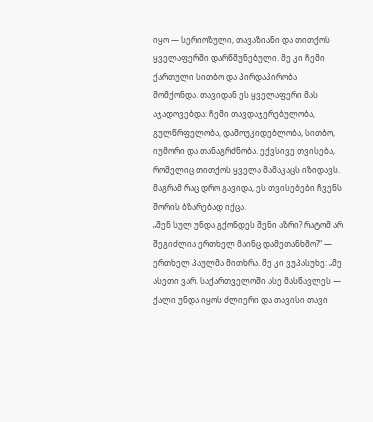იყო — სერიოზული, თავაზიანი და თითქოს ყველაფერში დარწმუნებული. მე კი ჩემი ქართული სითბო და პირდაპირობა მომქონდა. თავიდან ეს ყველაფერი მას აჯადოვებდა: ჩემი თავდაჯერებულობა, გულწრფელობა, დამოუკიდებლობა, სითბო, იუმორი და თანაგრძნობა. ექვსივე თვისება, რომელიც თითქოს ყველა მამაკაცს იზიდავს. მაგრამ რაც დრო გავიდა, ეს თვისებები ჩვენს შორის ბზარებად იქცა.
„შენ სულ უნდა გქონდეს შენი აზრი? რატომ არ შეგიძლია ერთხელ მაინც დამეთანხმო?“ — ერთხელ პაულმა მითხრა. მე კი ვუპასუხე: „მე ასეთი ვარ. საქართველოში ასე მასწავლეს — ქალი უნდა იყოს ძლიერი და თავისი თავი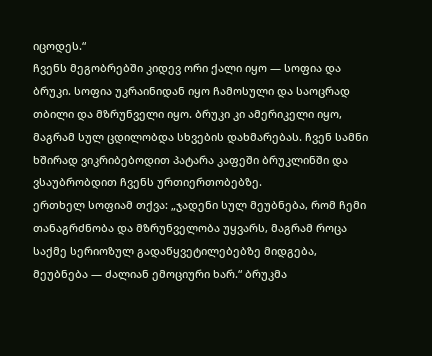იცოდეს.“
ჩვენს მეგობრებში კიდევ ორი ქალი იყო — სოფია და ბრუკი. სოფია უკრაინიდან იყო ჩამოსული და საოცრად თბილი და მზრუნველი იყო. ბრუკი კი ამერიკელი იყო, მაგრამ სულ ცდილობდა სხვების დახმარებას. ჩვენ სამნი ხშირად ვიკრიბებოდით პატარა კაფეში ბრუკლინში და ვსაუბრობდით ჩვენს ურთიერთობებზე.
ერთხელ სოფიამ თქვა: „ჯადენი სულ მეუბნება, რომ ჩემი თანაგრძნობა და მზრუნველობა უყვარს, მაგრამ როცა საქმე სერიოზულ გადაწყვეტილებებზე მიდგება, მეუბნება — ძალიან ემოციური ხარ.“ ბრუკმა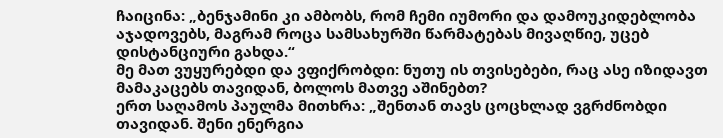ჩაიცინა: „ბენჯამინი კი ამბობს, რომ ჩემი იუმორი და დამოუკიდებლობა აჯადოვებს, მაგრამ როცა სამსახურში წარმატებას მივაღწიე, უცებ დისტანციური გახდა.“
მე მათ ვუყურებდი და ვფიქრობდი: ნუთუ ის თვისებები, რაც ასე იზიდავთ მამაკაცებს თავიდან, ბოლოს მათვე აშინებთ?
ერთ საღამოს პაულმა მითხრა: „შენთან თავს ცოცხლად ვგრძნობდი თავიდან. შენი ენერგია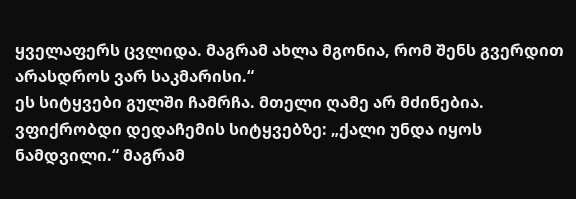ყველაფერს ცვლიდა. მაგრამ ახლა მგონია, რომ შენს გვერდით არასდროს ვარ საკმარისი.“
ეს სიტყვები გულში ჩამრჩა. მთელი ღამე არ მძინებია. ვფიქრობდი დედაჩემის სიტყვებზე: „ქალი უნდა იყოს ნამდვილი.“ მაგრამ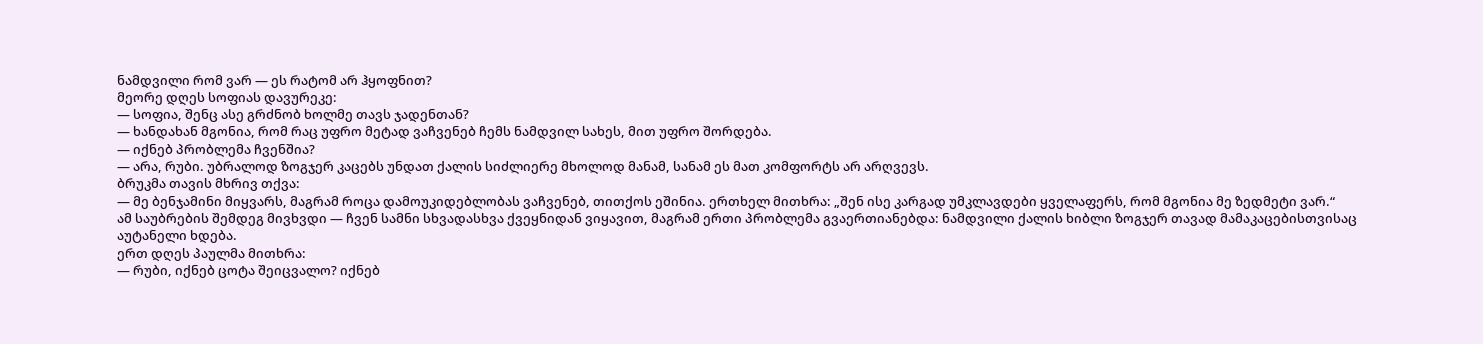ნამდვილი რომ ვარ — ეს რატომ არ ჰყოფნით?
მეორე დღეს სოფიას დავურეკე:
— სოფია, შენც ასე გრძნობ ხოლმე თავს ჯადენთან?
— ხანდახან მგონია, რომ რაც უფრო მეტად ვაჩვენებ ჩემს ნამდვილ სახეს, მით უფრო შორდება.
— იქნებ პრობლემა ჩვენშია?
— არა, რუბი. უბრალოდ ზოგჯერ კაცებს უნდათ ქალის სიძლიერე მხოლოდ მანამ, სანამ ეს მათ კომფორტს არ არღვევს.
ბრუკმა თავის მხრივ თქვა:
— მე ბენჯამინი მიყვარს, მაგრამ როცა დამოუკიდებლობას ვაჩვენებ, თითქოს ეშინია. ერთხელ მითხრა: „შენ ისე კარგად უმკლავდები ყველაფერს, რომ მგონია მე ზედმეტი ვარ.“
ამ საუბრების შემდეგ მივხვდი — ჩვენ სამნი სხვადასხვა ქვეყნიდან ვიყავით, მაგრამ ერთი პრობლემა გვაერთიანებდა: ნამდვილი ქალის ხიბლი ზოგჯერ თავად მამაკაცებისთვისაც აუტანელი ხდება.
ერთ დღეს პაულმა მითხრა:
— რუბი, იქნებ ცოტა შეიცვალო? იქნებ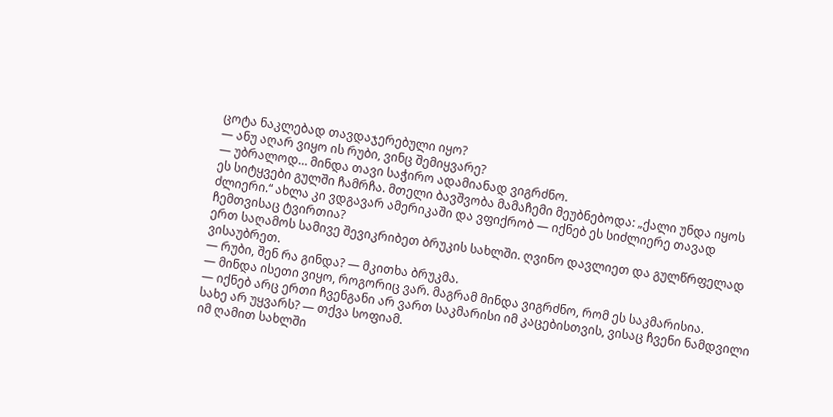ცოტა ნაკლებად თავდაჯერებული იყო?
— ანუ აღარ ვიყო ის რუბი, ვინც შემიყვარე?
— უბრალოდ… მინდა თავი საჭირო ადამიანად ვიგრძნო.
ეს სიტყვები გულში ჩამრჩა. მთელი ბავშვობა მამაჩემი მეუბნებოდა: „ქალი უნდა იყოს ძლიერი.“ ახლა კი ვდგავარ ამერიკაში და ვფიქრობ — იქნებ ეს სიძლიერე თავად ჩემთვისაც ტვირთია?
ერთ საღამოს სამივე შევიკრიბეთ ბრუკის სახლში. ღვინო დავლიეთ და გულწრფელად ვისაუბრეთ.
— რუბი, შენ რა გინდა? — მკითხა ბრუკმა.
— მინდა ისეთი ვიყო, როგორიც ვარ. მაგრამ მინდა ვიგრძნო, რომ ეს საკმარისია.
— იქნებ არც ერთი ჩვენგანი არ ვართ საკმარისი იმ კაცებისთვის, ვისაც ჩვენი ნამდვილი სახე არ უყვარს? — თქვა სოფიამ.
იმ ღამით სახლში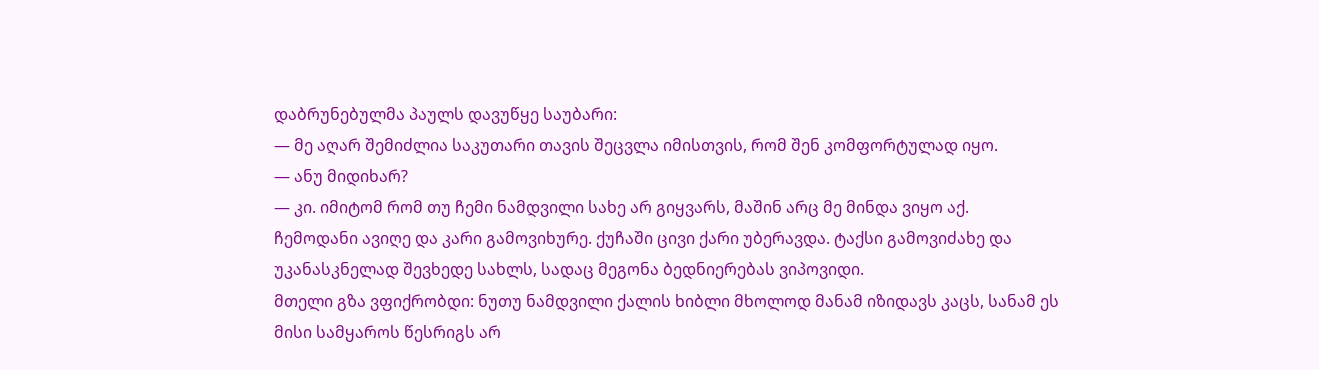დაბრუნებულმა პაულს დავუწყე საუბარი:
— მე აღარ შემიძლია საკუთარი თავის შეცვლა იმისთვის, რომ შენ კომფორტულად იყო.
— ანუ მიდიხარ?
— კი. იმიტომ რომ თუ ჩემი ნამდვილი სახე არ გიყვარს, მაშინ არც მე მინდა ვიყო აქ.
ჩემოდანი ავიღე და კარი გამოვიხურე. ქუჩაში ცივი ქარი უბერავდა. ტაქსი გამოვიძახე და უკანასკნელად შევხედე სახლს, სადაც მეგონა ბედნიერებას ვიპოვიდი.
მთელი გზა ვფიქრობდი: ნუთუ ნამდვილი ქალის ხიბლი მხოლოდ მანამ იზიდავს კაცს, სანამ ეს მისი სამყაროს წესრიგს არ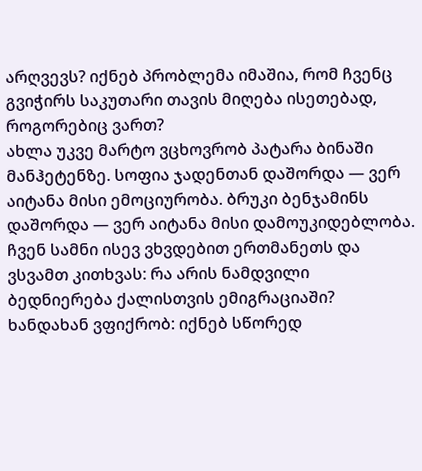არღვევს? იქნებ პრობლემა იმაშია, რომ ჩვენც გვიჭირს საკუთარი თავის მიღება ისეთებად, როგორებიც ვართ?
ახლა უკვე მარტო ვცხოვრობ პატარა ბინაში მანჰეტენზე. სოფია ჯადენთან დაშორდა — ვერ აიტანა მისი ემოციურობა. ბრუკი ბენჯამინს დაშორდა — ვერ აიტანა მისი დამოუკიდებლობა. ჩვენ სამნი ისევ ვხვდებით ერთმანეთს და ვსვამთ კითხვას: რა არის ნამდვილი ბედნიერება ქალისთვის ემიგრაციაში?
ხანდახან ვფიქრობ: იქნებ სწორედ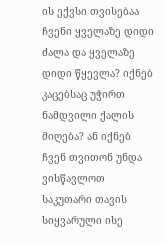ის ექვსი თვისებაა ჩვენი ყველაზე დიდი ძალა და ყველაზე დიდი წყევლა? იქნებ კაცებსაც უჭირთ ნამდვილი ქალის მიღება? ან იქნებ ჩვენ თვითონ უნდა ვისწავლოთ საკუთარი თავის სიყვარული ისე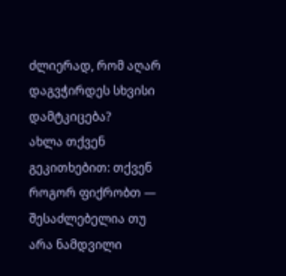ძლიერად, რომ აღარ დაგვჭირდეს სხვისი დამტკიცება?
ახლა თქვენ გეკითხებით: თქვენ როგორ ფიქრობთ — შესაძლებელია თუ არა ნამდვილი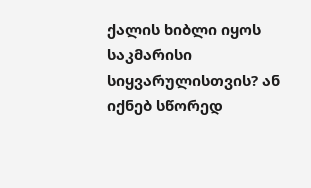ქალის ხიბლი იყოს საკმარისი სიყვარულისთვის? ან იქნებ სწორედ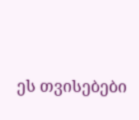ეს თვისებები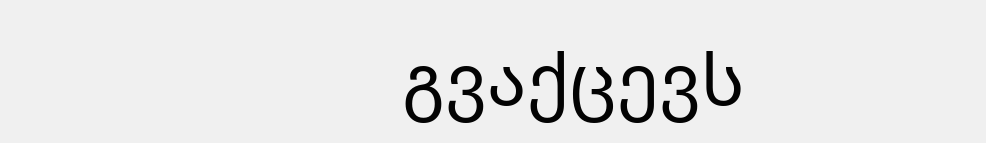გვაქცევს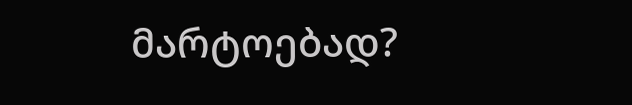მარტოებად?